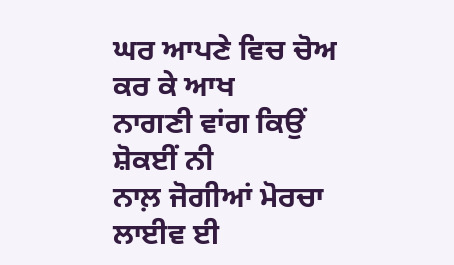ਘਰ ਆਪਣੇ ਵਿਚ ਚੋਅ ਕਰ ਕੇ ਆਖ
ਨਾਗਣੀ ਵਾਂਗ ਕਿਉਂ ਸ਼ੋਕਈਂ ਨੀ
ਨਾਲ਼ ਜੋਗੀਆਂ ਮੋਰਚਾ ਲਾਈਵ ਈ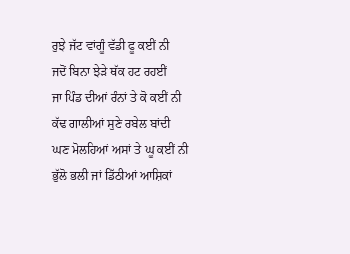ਰੁਝੇ ਜੱਟ ਵਾਂਗੂੰ ਵੱਡੀ ਫੂ ਕਈਂ ਨੀ
ਜਦੋਂ ਬਿਨਾ ਝੇੜੇ ਥੱਕ ਹਟ ਰਹਈਂ
ਜਾ ਪਿੰਡ ਦੀਆਂ ਰੰਨਾਂ ਤੇ ਕੋ ਕਈਂ ਨੀ
ਕੱਢ ਗਾਲੀਆਂ ਸੁਣੇ ਰਬੇਲ ਬਾਂਦੀ
ਘਣ ਮੋਲਹਿਆਂ ਅਸਾਂ ਤੇ ਘੂ ਕਈਂ ਨੀ
ਭੁੱਲੋ ਭਲੀ ਜਾਂ ਡਿੱਠੀਆਂ ਆਸ਼ਿਕਾਂ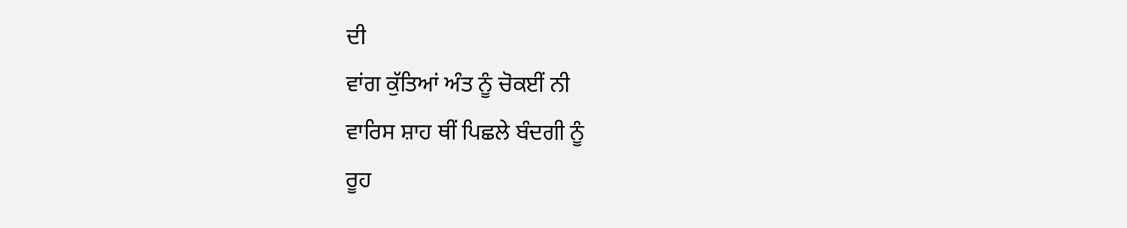ਦੀ
ਵਾਂਗ ਕੁੱਤਿਆਂ ਅੰਤ ਨੂੰ ਚੋਕਈਂ ਨੀ
ਵਾਰਿਸ ਸ਼ਾਹ ਥੀਂ ਪਿਛਲੇ ਬੰਦਗੀ ਨੂੰ
ਰੂਹ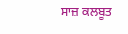ਸਾਜ਼ ਕਲਬੂਤ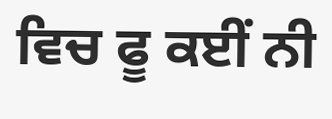ਵਿਚ ਫੂ ਕਈਂ ਨੀ